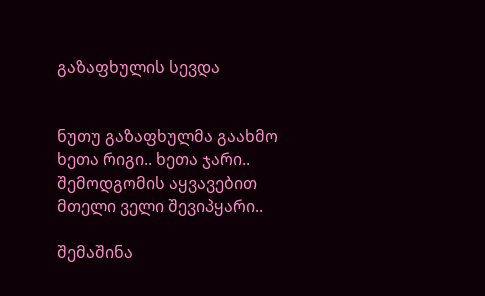გაზაფხულის სევდა


ნუთუ გაზაფხულმა გაახმო
ხეთა რიგი.. ხეთა ჯარი..
შემოდგომის აყვავებით
მთელი ველი შევიპყარი..

შემაშინა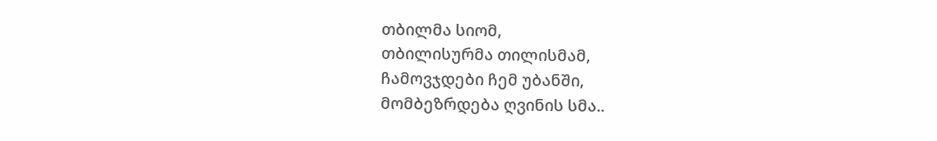თბილმა სიომ,
თბილისურმა თილისმამ,
ჩამოვჯდები ჩემ უბანში,
მომბეზრდება ღვინის სმა..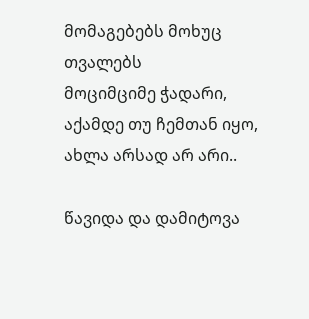მომაგებებს მოხუც თვალებს
მოციმციმე ჭადარი,
აქამდე თუ ჩემთან იყო,
ახლა არსად არ არი..

წავიდა და დამიტოვა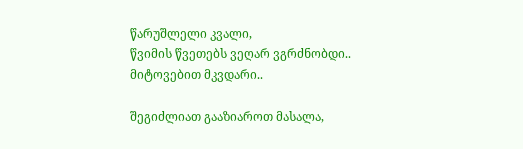წარუშლელი კვალი,
წვიმის წვეთებს ვეღარ ვგრძნობდი..
მიტოვებით მკვდარი..

შეგიძლიათ გააზიაროთ მასალა,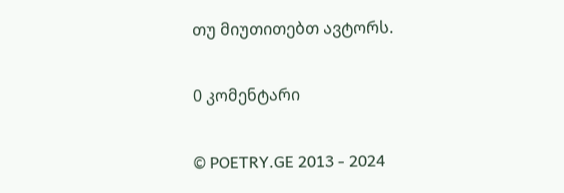თუ მიუთითებთ ავტორს.

0 კომენტარი

© POETRY.GE 2013 - 2024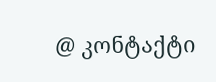@ კონტაქტი